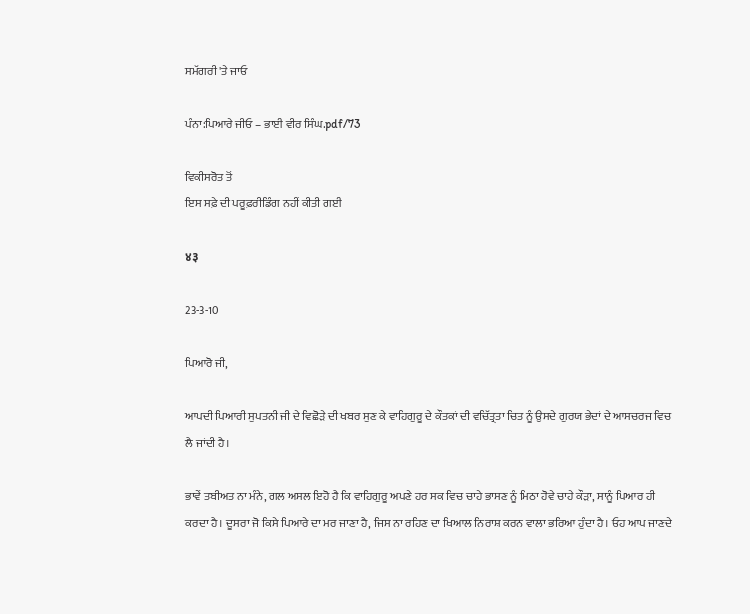ਸਮੱਗਰੀ 'ਤੇ ਜਾਓ

ਪੰਨਾ:ਪਿਆਰੇ ਜੀਓ – ਭਾਈ ਵੀਰ ਸਿੰਘ.pdf/73

ਵਿਕੀਸਰੋਤ ਤੋਂ
ਇਸ ਸਫ਼ੇ ਦੀ ਪਰੂਫ਼ਰੀਡਿੰਗ ਨਹੀਂ ਕੀਤੀ ਗਈ

४३

23-3-10

ਪਿਆਰੋ ਜੀ,

ਆਪਦੀ ਪਿਆਰੀ ਸੁਪਤਨੀ ਜੀ ਦੇ ਵਿਛੋੜੇ ਦੀ ਖਬਰ ਸੁਣ ਕੇ ਵਾਹਿਗੁਰੂ ਦੇ ਕੌਤਕਾਂ ਦੀ ਵਚਿੱਤ੍ਰਤਾ ਚਿਤ ਨੂੰ ਉਸਦੇ ਗੁਰਯ ਭੇਦਾਂ ਦੇ ਆਸਚਰਜ ਵਿਚ ਲੈ ਜਾਂਦੀ ਹੈ।

ਭਾਵੇਂ ਤਬੀਅਤ ਨਾ ਮੰਨੇ, ਗਲ ਅਸਲ ਇਹੋ ਹੈ ਕਿ ਵਾਹਿਗੁਰੂ ਅਪਣੇ ਹਰ ਸਕ ਵਿਚ ਚਾਹੇ ਭਾਸਣ ਨੂੰ ਮਿਠਾ ਹੋਵੇ ਚਾਹੇ ਕੌੜਾ, ਸਾਨੂੰ ਪਿਆਰ ਹੀ ਕਰਦਾ ਹੈ। ਦੂਸਰਾ ਜੋ ਕਿਸੇ ਪਿਆਰੇ ਦਾ ਮਰ ਜਾਣਾ ਹੈ, ਜਿਸ ਨਾ ਰਹਿਣ ਦਾ ਖਿਆਲ ਨਿਰਾਸ਼ ਕਰਨ ਵਾਲਾ ਭਰਿਆ ਹੁੰਦਾ ਹੈ। ਓਹ ਆਪ ਜਾਣਦੇ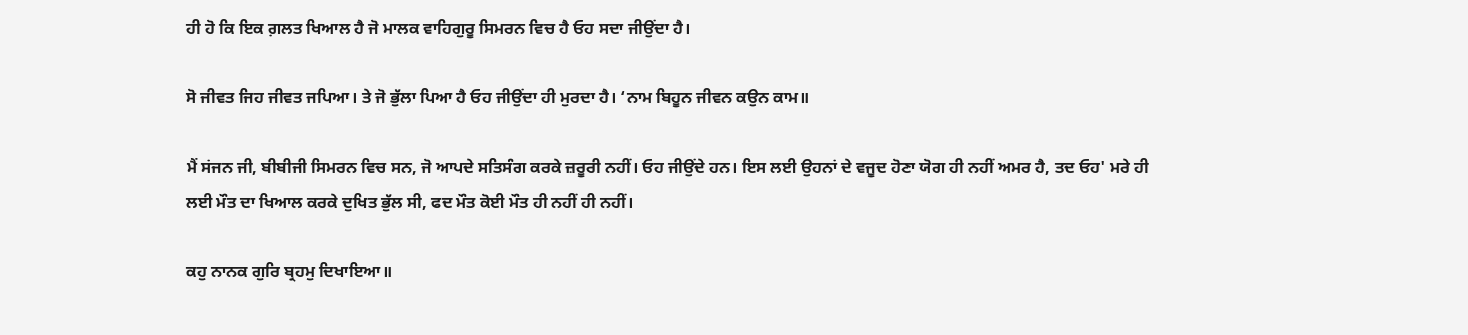ਹੀ ਹੋ ਕਿ ਇਕ ਗ਼ਲਤ ਖਿਆਲ ਹੈ ਜੋ ਮਾਲਕ ਵਾਹਿਗੁਰੂ ਸਿਮਰਨ ਵਿਚ ਹੈ ਓਹ ਸਦਾ ਜੀਉਂਦਾ ਹੈ।

ਸੋ ਜੀਵਤ ਜਿਹ ਜੀਵਤ ਜਪਿਆ। ਤੇ ਜੋ ਭੁੱਲਾ ਪਿਆ ਹੈ ਓਹ ਜੀਉਂਦਾ ਹੀ ਮੁਰਦਾ ਹੈ। ‘ਨਾਮ ਬਿਹੂਨ ਜੀਵਨ ਕਉਨ ਕਾਮ॥

ਮੈਂ ਸਂਜਨ ਜੀ, ਬੀਬੀਜੀ ਸਿਮਰਨ ਵਿਚ ਸਨ, ਜੋ ਆਪਦੇ ਸਤਿਸੰਗ ਕਰਕੇ ਜ਼ਰੂਰੀ ਨਹੀਂ। ਓਹ ਜੀਉਂਦੇ ਹਨ। ਇਸ ਲਈ ਉਹਨਾਂ ਦੇ ਵਜੂਦ ਹੋਣਾ ਯੋਗ ਹੀ ਨਹੀਂ ਅਮਰ ਹੈ, ਤਦ ਓਹ' ਮਰੇ ਹੀ ਲਈ ਮੌਤ ਦਾ ਖਿਆਲ ਕਰਕੇ ਦੁਖਿਤ ਭੁੱਲ ਸੀ, ਫਦ ਮੌਤ ਕੋਈ ਮੌਤ ਹੀ ਨਹੀਂ ਹੀ ਨਹੀਂ।

ਕਹੁ ਨਾਨਕ ਗੁਰਿ ਬ੍ਰਹਮੁ ਦਿਖਾਇਆ॥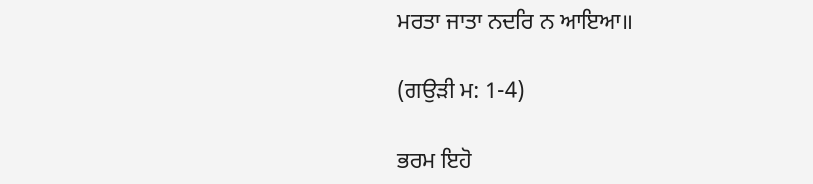ਮਰਤਾ ਜਾਤਾ ਨਦਰਿ ਨ ਆਇਆ॥

(ਗਉੜੀ ਮ: 1-4)

ਭਰਮ ਇਹੋ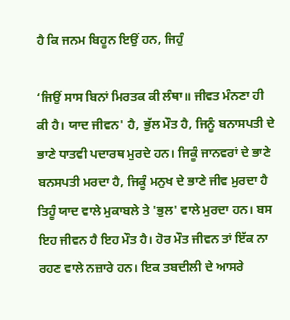ਹੈ ਕਿ ਜਨਮ ਬਿਹੂਨ ਇਉਂ ਹਨ, ਜਿਹੁੰ

‘ਜਿਉਂ ਸਾਸ ਬਿਨਾਂ ਮਿਰਤਕ ਕੀ ਲੰਥਾ॥ ਜੀਵਤ ਮੰਨਣਾ ਹੀ ਕੀ ਹੈ। ਯਾਦ ਜੀਵਨ' ਹੈ, ਭੁੱਲ ਮੌਤ ਹੈ, ਜਿਨੂੰ ਬਨਾਸਪਤੀ ਦੇ ਭਾਣੇ ਧਾਤਵੀ ਪਦਾਰਥ ਮੁਰਦੇ ਹਨ। ਜਿਕੂੰ ਜਾਨਵਰਾਂ ਦੇ ਭਾਣੇ ਬਨਸਪਤੀ ਮਰਦਾ ਹੈ, ਜਿਕੂੰ ਮਨੁਖ ਦੇ ਭਾਣੇ ਜੀਵ ਮੁਰਦਾ ਹੈ ਤਿਹੂੰ ਯਾਦ ਵਾਲੇ ਮੁਕਾਬਲੇ ਤੇ 'ਭੁਲ' ਵਾਲੇ ਮੁਰਦਾ ਹਨ। ਬਸ ਇਹ ਜੀਵਨ ਹੈ ਇਹ ਮੌਤ ਹੈ। ਹੋਰ ਮੌਤ ਜੀਵਨ ਤਾਂ ਇੱਕ ਨਾ ਰਹਣ ਵਾਲੇ ਨਜ਼ਾਰੇ ਹਨ। ਇਕ ਤਬਦੀਲੀ ਦੇ ਆਸਰੇ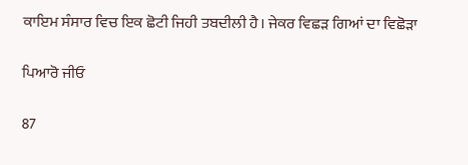ਕਾਇਮ ਸੰਸਾਰ ਵਿਚ ਇਕ ਛੋਟੀ ਜਿਹੀ ਤਬਦੀਲੀ ਹੈ। ਜੇਕਰ ਵਿਛੜ ਗਿਆਂ ਦਾ ਵਿਛੋੜਾ

ਪਿਆਰੋ ਜੀਓ

87